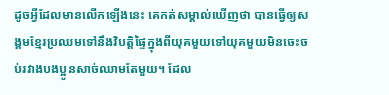ដូចអ្វីដែលមានលើកឡើងនេះ គេកត់សម្គាល់ឃើញថា បានធ្វើឲ្យសង្គមខ្មែរប្រឈមទៅនឹងវិបត្តិផ្ទៃក្នុងពីយុគមួយទៅយុគមួយមិនចេះចប់រវាងបងប្អូនសាច់ឈាមតែមួយ។ ដែល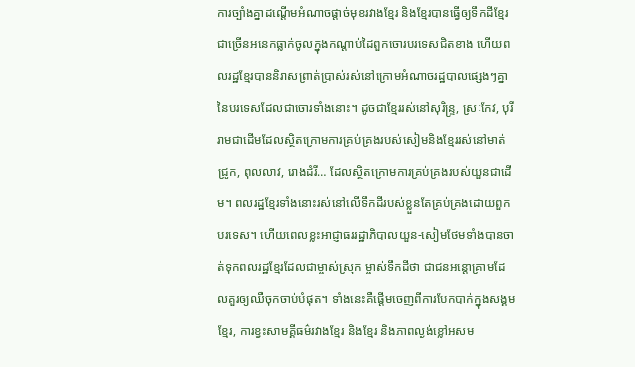ការច្បាំងគ្នាដណ្ដើមអំណាចផ្ដាច់មុខរវាងខ្មែរ និងខ្មែរបានធ្វើឲ្យទឹកដីខ្មែរជាច្រើនអនេកធ្លាក់ចូលក្នុងកណ្ដាប់ដៃពួកចោរបរទេសជិតខាង ហើយពលរដ្ឋខ្មែរបាននិរាសព្រាត់ប្រាស់រស់នៅក្រោមអំណាចរដ្ឋបាលផ្សេងៗគ្នា នៃបរទេសដែលជាចោរទាំងនោះ។ ដូចជាខ្មែររស់នៅសុរិន្រ្ទ, ស្រៈកែវ, បុរីរាមជាដើមដែលស្ថិតក្រោមការគ្រប់គ្រងរបស់សៀមនិងខ្មែររស់នៅមាត់ជ្រូក, ពុលលាវ, រោងដំរី… ដែលស្ថិតក្រោមការគ្រប់គ្រងរបស់យួនជាដើម។ ពលរដ្ឋខ្មែរទាំងនោះរស់នៅលើទឹកដីរបស់ខ្លួនតែគ្រប់គ្រងដោយពួកបរទេស។ ហើយពេលខ្លះអាជ្ញាធររដ្ឋាភិបាលយួន-សៀមថែមទាំងបានចាត់ទុកពលរដ្ឋខ្មែរដែលជាម្ចាស់ស្រុក ម្ចាស់ទឹកដីថា ជាជនអន្តោគ្រាមដែលគួរឲ្យឈឺចុកចាប់បំផុត។ ទាំងនេះគឺផ្ដើមចេញពីការបែកបាក់ក្នុងសង្គមខ្មែរ, ការខ្វះសាមគ្គីធម៌រវាងខ្មែរ និងខ្មែរ និងភាពល្ងង់ខ្លៅអសម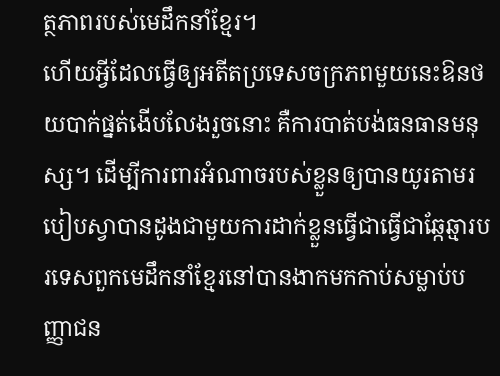ត្ថភាពរបស់មេដឹកនាំខ្មែរ។
ហើយអ្វីដែលធ្វើឲ្យអតីតប្រទេសចក្រភពមួយនេះឱនថយបាក់ផ្នត់ងើបលែងរួចនោះ គឺការបាត់បង់ធនធានមនុស្ស។ ដើម្បីការពារអំណាចរបស់ខ្លួនឲ្យបានយូរតាមរបៀបស្វាបានដូងជាមួយការដាក់ខ្លួនធ្វើជាធ្វើជាឆ្កែឆ្មារបរទេសពួកមេដឹកនាំខ្មែរនៅបានងាកមកកាប់សម្លាប់បញ្ញាជន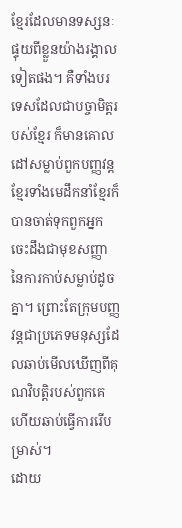ខ្មែរដែលមានទស្សនៈផ្ទុយពីខ្លួនយ៉ាងរង្គាលទៀតផង។ គឺទាំងបរទេសដែលជាបច្ចាមិត្ដរបស់ខ្មែរ ក៏មានគោលដៅសម្លាប់ពួកបញ្ញវន្តខ្មែរទាំងមេដឹកនាំខ្មែរក៏បានចាត់ទុកពួកអ្នកចេះដឹងជាមុខសញ្ញា នៃការកាប់សម្លាប់ដូចគ្នា។ ព្រោះតែក្រុមបញ្ញវន្តជាប្រភេទមនុស្សដែលឆាប់មើលឃើញពីគុណវិបត្តិរបស់ពួកគេ ហើយឆាប់ធ្វើការរើបម្រាស់។
ដោយ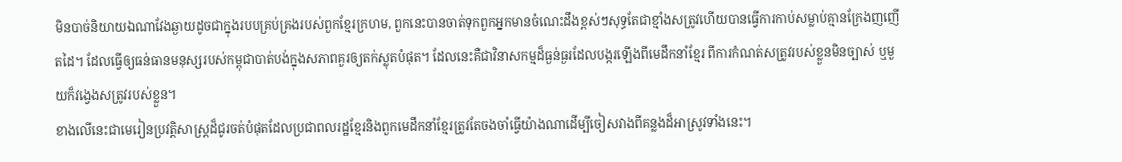មិនបាច់និយាយឯណាវែងឆ្ងាយដូចជាក្នុងរបបគ្រប់គ្រងរបស់ពួកខ្មែរក្រហម, ពួកនេះបានចាត់ទុកពួកអ្នកមានចំណេះដឹងខ្ពស់ៗសុទ្ធតែជាខ្មាំងសត្រូវហើយបានធ្វើការកាប់សម្លាប់គ្មានក្រែងញញើតដៃ។ ដែលធ្វើឲ្យធន់ធានមនុស្សរបស់កម្ពុជាបាត់បង់ក្នុងសភាពគួរឲ្យតក់ស្លុតបំផុត។ ដែលនេះគឺជាវិនាសកម្មដ៏ធ្ងន់ធ្ងរដែលបង្ករឡើងពីមេដឹកនាំខ្មែរ ពីការកំណត់សត្រូវរបស់ខ្លួនមិនច្បាស់ ឬមួយក៏វង្វេងសត្រូវរបស់ខ្លួន។
ខាងលើនេះជាមេរៀនប្រវត្តិសាស្ត្រដ៏ជូរចត់បំផុតដែលប្រជាពលរដ្ឋខ្មែរនិងពួកមេដឹកនាំខ្មែរត្រូវតែចងចាំធ្វើយ៉ាងណាដើម្បីចៀសវាងពីគន្លងដ៏អាស្រូវទាំងនេះ។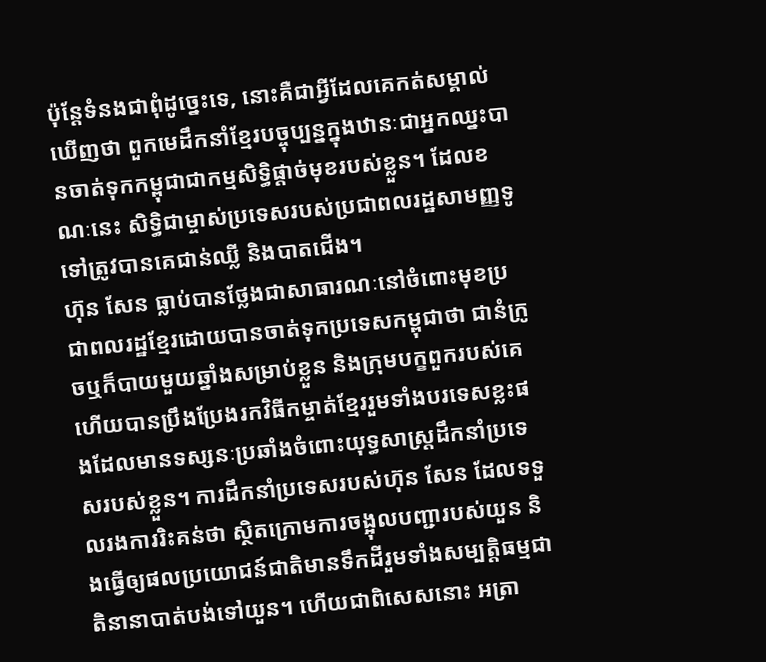ប៉ុន្ដែទំនងជាពុំដូច្នេះទេ, នោះគឺជាអ្វីដែលគេកត់សម្គាល់ឃើញថា ពួកមេដឹកនាំខ្មែរបច្ចុប្បន្នក្នុងឋានៈជាអ្នកឈ្នះបានចាត់ទុកកម្ពុជាជាកម្មសិទ្ធិផ្ដាច់មុខរបស់ខ្លួន។ ដែលខណៈនេះ សិទ្ធិជាម្ចាស់ប្រទេសរបស់ប្រជាពលរដ្ឋសាមញ្ញទូទៅត្រូវបានគេជាន់ឈ្លី និងបាតជើង។
ហ៊ុន សែន ធ្លាប់បានថ្លែងជាសាធារណៈនៅចំពោះមុខប្រជាពលរដ្ឋខ្មែរដោយបានចាត់ទុកប្រទេសកម្ពុជាថា ជានំក្រូចឬក៏បាយមួយឆ្នាំងសម្រាប់ខ្លួន និងក្រុមបក្ខពួករបស់គេ ហើយបានប្រឹងប្រែងរកវិធីកម្ចាត់ខ្មែររួមទាំងបរទេសខ្លះផងដែលមានទស្សនៈប្រឆាំងចំពោះយុទ្ធសាស្ត្រដឹកនាំប្រទេសរបស់ខ្លួន។ ការដឹកនាំប្រទេសរបស់ហ៊ុន សែន ដែលទទួលរងការរិះគន់ថា ស្ថិតក្រោមការចង្អុលបញ្ជារបស់យួន និងធ្វើឲ្យផលប្រយោជន៍ជាតិមានទឹកដីរួមទាំងសម្បត្តិធម្មជាតិនានាបាត់បង់ទៅយួន។ ហើយជាពិសេសនោះ អត្រា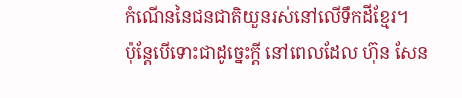កំណើននៃជនជាតិយួនរស់នៅលើទឹកដីខ្មែរ។
ប៉ុន្តែបើទោះជាដូច្នេះក្ដី នៅពេលដែល ហ៊ុន សែន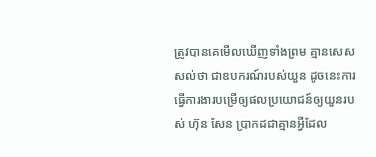ត្រូវបានគេមើលឃើញទាំងព្រម គ្មានសេសសល់ថា ជាឧបករណ៍របស់យួន ដូចនេះការធ្វើការងារបម្រើឲ្យផលប្រយោជន៍ឲ្យយួនរបស់ ហ៊ុន សែន ប្រាកដជាគ្មានអ្វីដែល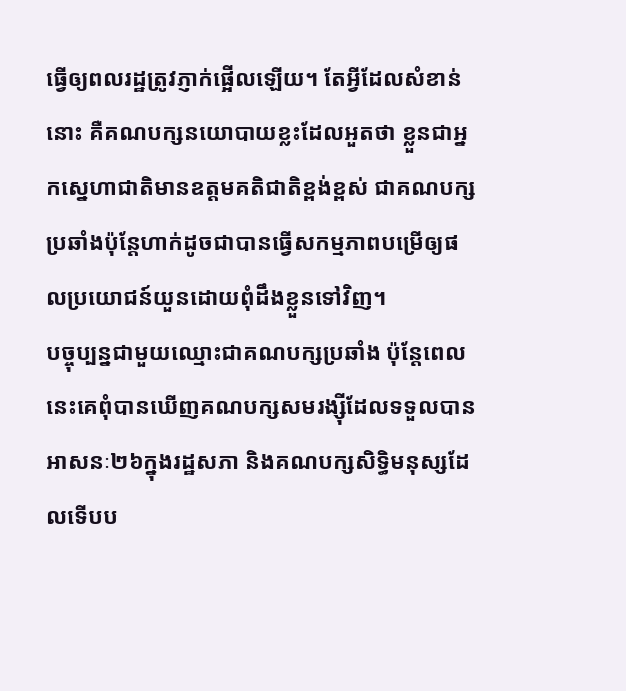ធ្វើឲ្យពលរដ្ឋត្រូវភ្ញាក់ផ្អើលឡើយ។ តែអ្វីដែលសំខាន់នោះ គឺគណបក្សនយោបាយខ្លះដែលអួតថា ខ្លួនជាអ្នកស្នេហាជាតិមានឧត្ដមគតិជាតិខ្ពង់ខ្ពស់ ជាគណបក្សប្រឆាំងប៉ុន្ដែហាក់ដូចជាបានធ្វើសកម្មភាពបម្រើឲ្យផលប្រយោជន៍យួនដោយពុំដឹងខ្លួនទៅវិញ។
បច្ចុប្បន្នជាមួយឈ្មោះជាគណបក្សប្រឆាំង ប៉ុន្តែពេលនេះគេពុំបានឃើញគណបក្សសមរង្ស៊ីដែលទទួលបានអាសនៈ២៦ក្នុងរដ្ឋសភា និងគណបក្សសិទ្ធិមនុស្សដែលទើបប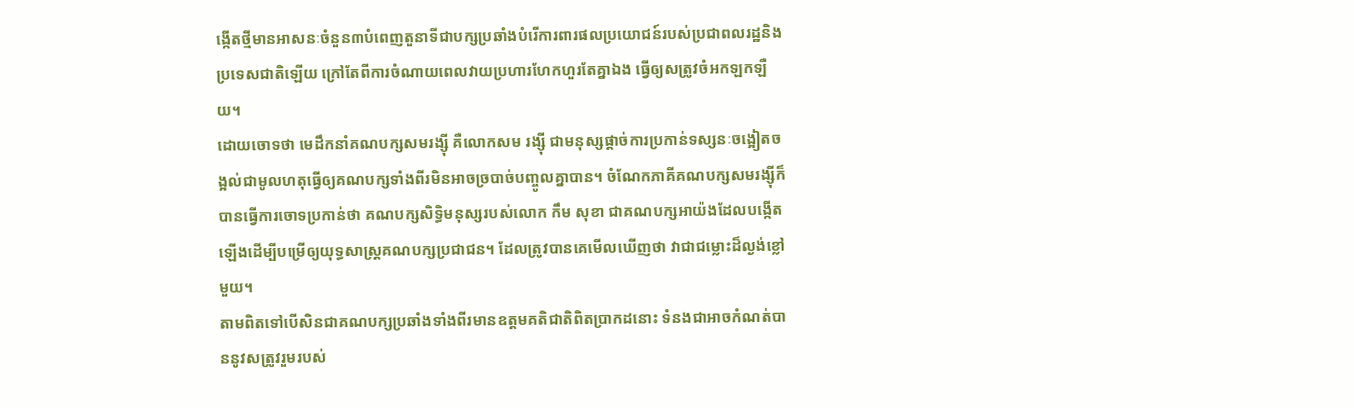ង្កើតថ្មីមានអាសនៈចំនួន៣បំពេញតួនាទីជាបក្សប្រឆាំងបំរើការពារផលប្រយោជន៍របស់ប្រជាពលរដ្ឋនិងប្រទេសជាតិឡើយ ក្រៅតែពីការចំណាយពេលវាយប្រហារហែកហួរតែគ្នាឯង ធ្វើឲ្យសត្រូវចំអកឡកឡឺយ។
ដោយចោទថា មេដឹកនាំគណបក្សសមរង្ស៊ី គឺលោកសម រង្ស៊ី ជាមនុស្សផ្ដាច់ការប្រកាន់ទស្សនៈចង្អៀតចង្អល់ជាមូលហតុធ្វើឲ្យគណបក្សទាំងពីរមិនអាចច្របាច់បញ្ចូលគ្នាបាន។ ចំណែកភាគីគណបក្សសមរង្ស៊ីក៏បានធ្វើការចោទប្រកាន់ថា គណបក្សសិទ្ធិមនុស្សរបស់លោក កឹម សុខា ជាគណបក្សអាយ៉ងដែលបង្កើតឡើងដើម្បីបម្រើឲ្យយុទ្ធសាស្ត្រគណបក្សប្រជាជន។ ដែលត្រូវបានគេមើលឃើញថា វាជាជម្លោះដ៏ល្ងង់ខ្លៅមួយ។
តាមពិតទៅបើសិនជាគណបក្សប្រឆាំងទាំងពីរមានឧត្ដមគតិជាតិពិតប្រាកដនោះ ទំនងជាអាចកំណត់បាននូវសត្រូវរួមរបស់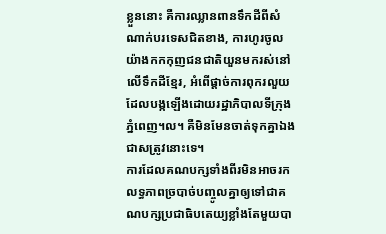ខ្លួននោះ គឺការឈ្លានពានទឹកដីពីសំណាក់បរទេសជិតខាង, ការហូរចូលយ៉ាងកកកុញជនជាតិយួនមករស់នៅលើទឹកដីខ្មែរ, អំពើផ្ដាច់ការពុករលួយដែលបង្កឡើងដោយរដ្ឋាភិបាលទីក្រុងភ្នំពេញ។ល។ គឺមិនមែនចាត់ទុកគ្នាឯងជាសត្រូវនោះទេ។
ការដែលគណបក្សទាំងពីរមិនអាចរកលទ្ធភាពច្របាច់បញ្ចូលគ្នាឲ្យទៅជាគណបក្សប្រជាធិបតេយ្យខ្លាំងតែមួយបា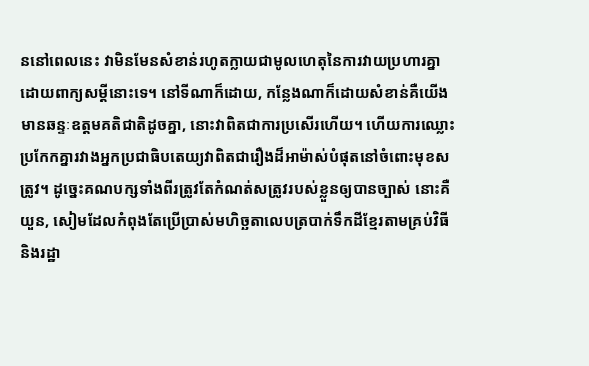ននៅពេលនេះ វាមិនមែនសំខាន់រហូតក្លាយជាមូលហេតុនៃការវាយប្រហារគ្នា ដោយពាក្យសម្ដីនោះទេ។ នៅទីណាក៏ដោយ, កន្លែងណាក៏ដោយសំខាន់គឺយើងមានឆន្ទៈឧត្ដមគតិជាតិដូចគ្នា, នោះវាពិតជាការប្រសើរហើយ។ ហើយការឈ្លោះប្រកែកគ្នារវាងអ្នកប្រជាធិបតេយ្យវាពិតជារឿងដ៏អាម៉ាស់បំផុតនៅចំពោះមុខសត្រូវ។ ដូច្នេះគណបក្សទាំងពីរត្រូវតែកំណត់សត្រូវរបស់ខ្លួនឲ្យបានច្បាស់ នោះគឺយួន, សៀមដែលកំពុងតែប្រើប្រាស់មហិច្ឆតាលេបត្របាក់ទឹកដីខ្មែរតាមគ្រប់វិធី និងរដ្ឋា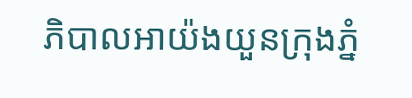ភិបាលអាយ៉ងយួនក្រុងភ្នំ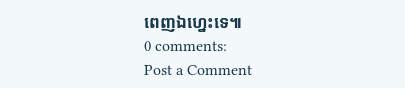ពេញឯហ្នេះទេ៕
0 comments:
Post a Comment